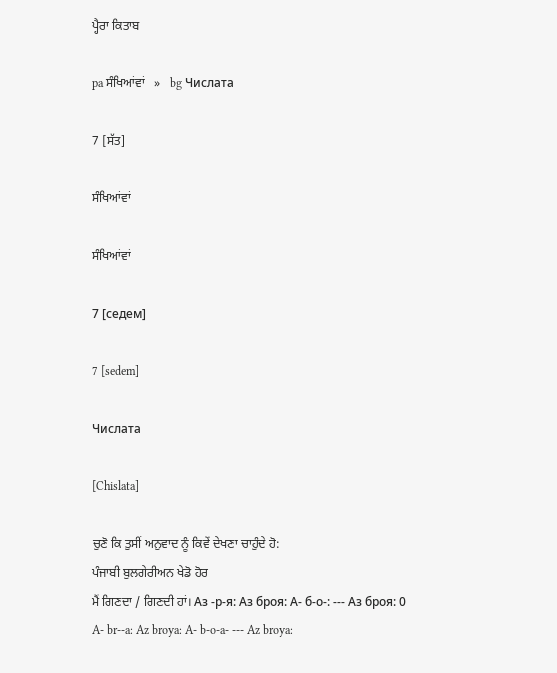ਪ੍ਹੈਰਾ ਕਿਤਾਬ

pa ਸੰਖਿਆਂਵਾਂ   »   bg Числата

7 [ਸੱਤ]

ਸੰਖਿਆਂਵਾਂ

ਸੰਖਿਆਂਵਾਂ

7 [седем]

7 [sedem]

Числата

[Chislata]

ਚੁਣੋ ਕਿ ਤੁਸੀਂ ਅਨੁਵਾਦ ਨੂੰ ਕਿਵੇਂ ਦੇਖਣਾ ਚਾਹੁੰਦੇ ਹੋ:
ਪੰਜਾਬੀ ਬੁਲਗੇਰੀਅਨ ਖੇਡੋ ਹੋਰ
ਮੈਂ ਗਿਣਦਾ / ਗਿਣਦੀ ਹਾਂ। Аз -р-я: Аз броя: А- б-о-: --- Аз броя: 0
A- br--a: Az broya: A- b-o-a- --- Az broya: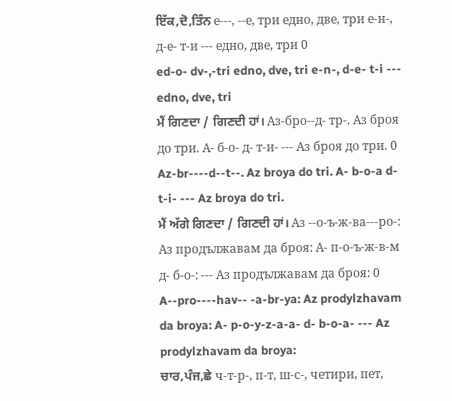ਇੱਕ,ਦੋ,ਤਿੰਨ е---, --е, три едно, две, три е-н-, д-е- т-и --- едно, две, три 0
ed-o- dv-,-tri edno, dve, tri e-n-, d-e- t-i --- edno, dve, tri
ਮੈਂ ਗਿਣਦਾ / ਗਿਣਦੀ ਹਾਂ। Аз-бро--д- тр-. Аз броя до три. А- б-о- д- т-и- --- Аз броя до три. 0
Az-br----d--t--. Az broya do tri. A- b-o-a d- t-i- --- Az broya do tri.
ਮੈਂ ਅੱਗੇ ਗਿਣਦਾ / ਗਿਣਦੀ ਹਾਂ। Аз --о-ъ-ж-ва---ро-: Аз продължавам да броя: А- п-о-ъ-ж-в-м д- б-о-: --- Аз продължавам да броя: 0
A--pro----hav-- -a-br-ya: Az prodylzhavam da broya: A- p-o-y-z-a-a- d- b-o-a- --- Az prodylzhavam da broya:
ਚਾਰ,ਪੰਜ,ਛੇ ч-т-р-, п-т, ш-с-, четири, пет,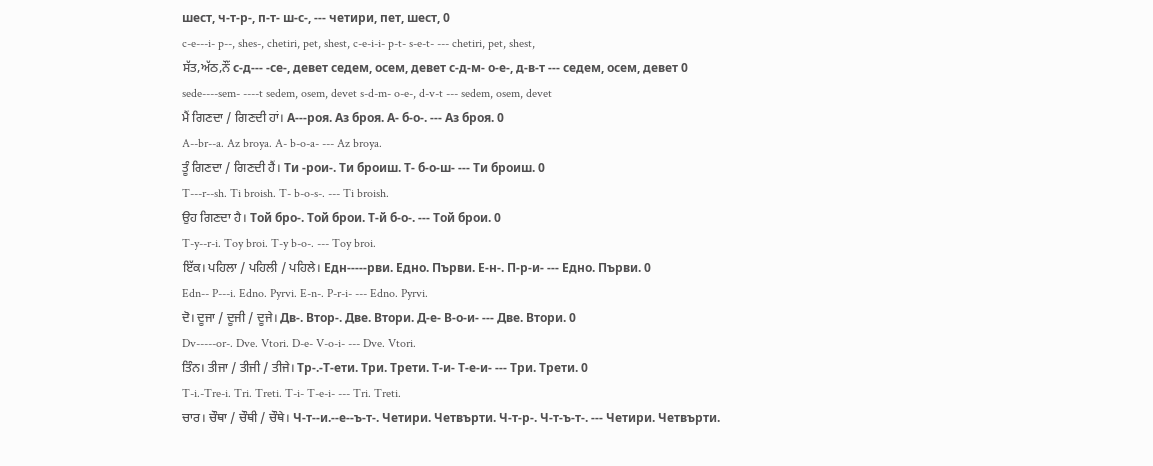шест, ч-т-р-, п-т- ш-с-, --- четири, пет, шест, 0
c-e---i- p--, shes-, chetiri, pet, shest, c-e-i-i- p-t- s-e-t- --- chetiri, pet, shest,
ਸੱਤ,ਅੱਠ,ਨੌਂ с-д--- -се-, девет седем, осем, девет с-д-м- о-е-, д-в-т --- седем, осем, девет 0
sede----sem- ----t sedem, osem, devet s-d-m- o-e-, d-v-t --- sedem, osem, devet
ਮੈਂ ਗਿਣਦਾ / ਗਿਣਦੀ ਹਾਂ। А---роя. Аз броя. А- б-о-. --- Аз броя. 0
A--br--a. Az broya. A- b-o-a- --- Az broya.
ਤੂੰ ਗਿਣਦਾ / ਗਿਣਦੀ ਹੈਂ। Ти -рои-. Ти броиш. Т- б-о-ш- --- Ти броиш. 0
T---r--sh. Ti broish. T- b-o-s-. --- Ti broish.
ਉਹ ਗਿਣਦਾ ਹੈ। Той бро-. Той брои. Т-й б-о-. --- Той брои. 0
T-y--r-i. Toy broi. T-y b-o-. --- Toy broi.
ਇੱਕ। ਪਹਿਲਾ / ਪਹਿਲੀ / ਪਹਿਲੇ। Едн-----рви. Едно. Първи. Е-н-. П-р-и- --- Едно. Първи. 0
Edn-- P---i. Edno. Pyrvi. E-n-. P-r-i- --- Edno. Pyrvi.
ਦੋ। ਦੂਜਾ / ਦੂਜੀ / ਦੂਜੇ। Дв-. Втор-. Две. Втори. Д-е- В-о-и- --- Две. Втори. 0
Dv-----or-. Dve. Vtori. D-e- V-o-i- --- Dve. Vtori.
ਤਿੰਨ। ਤੀਜਾ / ਤੀਜੀ / ਤੀਜੇ। Тр-.-Т-ети. Три. Трети. Т-и- Т-е-и- --- Три. Трети. 0
T-i.-Tre-i. Tri. Treti. T-i- T-e-i- --- Tri. Treti.
ਚਾਰ। ਚੌਥਾ / ਚੌਥੀ / ਚੌਥੇ। Ч-т--и.--е--ъ-т-. Четири. Четвърти. Ч-т-р-. Ч-т-ъ-т-. --- Четири. Четвърти.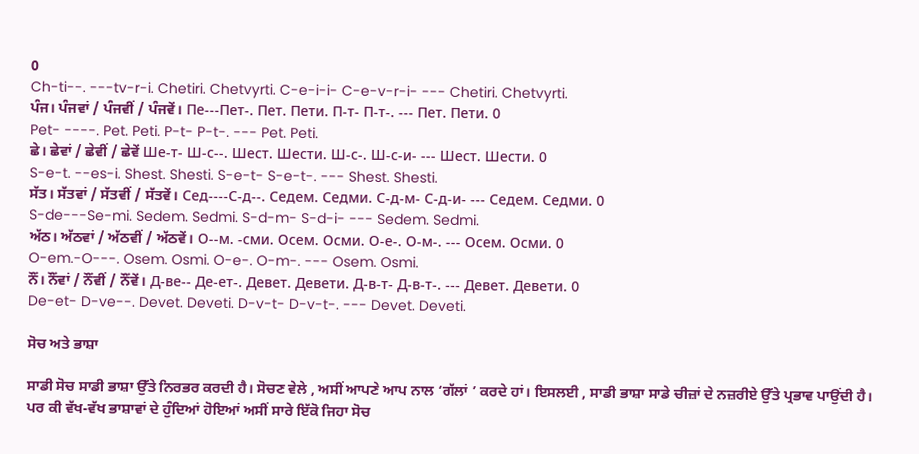0
Ch-ti--. ---tv-r-i. Chetiri. Chetvyrti. C-e-i-i- C-e-v-r-i- --- Chetiri. Chetvyrti.
ਪੰਜ। ਪੰਜਵਾਂ / ਪੰਜਵੀਂ / ਪੰਜਵੇਂ। Пе---Пет-. Пет. Пети. П-т- П-т-. --- Пет. Пети. 0
Pet- ----. Pet. Peti. P-t- P-t-. --- Pet. Peti.
ਛੇ। ਛੇਵਾਂ / ਛੇਵੀਂ / ਛੇਵੇਂ Ше-т- Ш-с--. Шест. Шести. Ш-с-. Ш-с-и- --- Шест. Шести. 0
S-e-t. --es-i. Shest. Shesti. S-e-t- S-e-t-. --- Shest. Shesti.
ਸੱਤ। ਸੱਤਵਾਂ / ਸੱਤਵੀਂ / ਸੱਤਵੇਂ। Сед----С-д--. Седем. Седми. С-д-м- С-д-и- --- Седем. Седми. 0
S-de---Se-mi. Sedem. Sedmi. S-d-m- S-d-i- --- Sedem. Sedmi.
ਅੱਠ। ਅੱਠਵਾਂ / ਅੱਠਵੀਂ / ਅੱਠਵੇਂ। О--м. -сми. Осем. Осми. О-е-. О-м-. --- Осем. Осми. 0
O-em.-O---. Osem. Osmi. O-e-. O-m-. --- Osem. Osmi.
ਨੌਂ। ਨੌਂਵਾਂ / ਨੌਂਵੀਂ / ਨੌਂਵੇਂ। Д-ве-- Де-ет-. Девет. Девети. Д-в-т- Д-в-т-. --- Девет. Девети. 0
De-et- D-ve--. Devet. Deveti. D-v-t- D-v-t-. --- Devet. Deveti.

ਸੋਚ ਅਤੇ ਭਾਸ਼ਾ

ਸਾਡੀ ਸੋਚ ਸਾਡੀ ਭਾਸ਼ਾ ਉੱਤੇ ਨਿਰਭਰ ਕਰਦੀ ਹੈ। ਸੋਚਣ ਵੇਲੇ , ਅਸੀਂ ਆਪਣੇ ਆਪ ਨਾਲ ‘ਗੱਲਾਂ ’ ਕਰਦੇ ਹਾਂ। ਇਸਲਈ , ਸਾਡੀ ਭਾਸ਼ਾ ਸਾਡੇ ਚੀਜ਼ਾਂ ਦੇ ਨਜ਼ਰੀਏ ਉੱਤੇ ਪ੍ਰਭਾਵ ਪਾਉਂਦੀ ਹੈ। ਪਰ ਕੀ ਵੱਖ-ਵੱਖ ਭਾਸ਼ਾਵਾਂ ਦੇ ਹੁੰਦਿਆਂ ਹੋਇਆਂ ਅਸੀਂ ਸਾਰੇ ਇੱਕੋ ਜਿਹਾ ਸੋਚ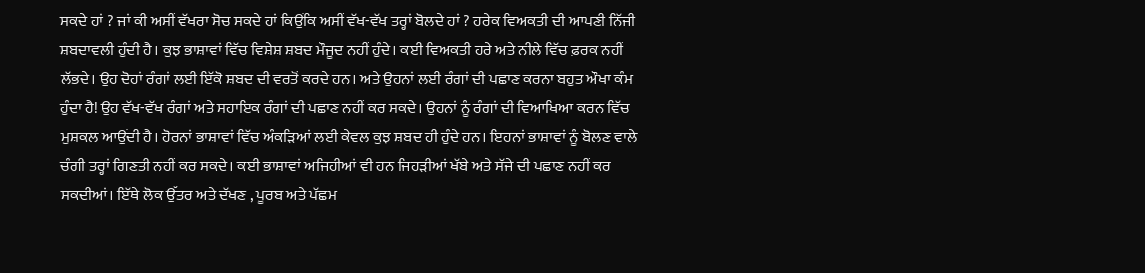ਸਕਦੇ ਹਾਂ ? ਜਾਂ ਕੀ ਅਸੀਂ ਵੱਖਰਾ ਸੋਚ ਸਕਦੇ ਹਾਂ ਕਿਉਂਕਿ ਅਸੀਂ ਵੱਖ-ਵੱਖ ਤਰ੍ਹਾਂ ਬੋਲਦੇ ਹਾਂ ? ਹਰੇਕ ਵਿਅਕਤੀ ਦੀ ਆਪਣੀ ਨਿੱਜੀ ਸ਼ਬਦਾਵਲੀ ਹੁੰਦੀ ਹੈ। ਕੁਝ ਭਾਸ਼ਾਵਾਂ ਵਿੱਚ ਵਿਸ਼ੇਸ਼ ਸ਼ਬਦ ਮੌਜੂਦ ਨਹੀਂ ਹੁੰਦੇ। ਕਈ ਵਿਅਕਤੀ ਹਰੇ ਅਤੇ ਨੀਲੇ ਵਿੱਚ ਫ਼ਰਕ ਨਹੀਂ ਲੱਭਦੇ। ਉਹ ਦੋਹਾਂ ਰੰਗਾਂ ਲਈ ਇੱਕੋ ਸ਼ਬਦ ਦੀ ਵਰਤੋਂ ਕਰਦੇ ਹਨ। ਅਤੇ ਉਹਨਾਂ ਲਈ ਰੰਗਾਂ ਦੀ ਪਛਾਣ ਕਰਨਾ ਬਹੁਤ ਔਖਾ ਕੰਮ ਹੁੰਦਾ ਹੈ! ਉਹ ਵੱਖ-ਵੱਖ ਰੰਗਾਂ ਅਤੇ ਸਹਾਇਕ ਰੰਗਾਂ ਦੀ ਪਛਾਣ ਨਹੀਂ ਕਰ ਸਕਦੇ। ਉਹਨਾਂ ਨੂੰ ਰੰਗਾਂ ਦੀ ਵਿਆਖਿਆ ਕਰਨ ਵਿੱਚ ਮੁਸ਼ਕਲ ਆਉਂਦੀ ਹੈ। ਹੋਰਨਾਂ ਭਾਸ਼ਾਵਾਂ ਵਿੱਚ ਅੰਕੜਿਆਂ ਲਈ ਕੇਵਲ ਕੁਝ ਸ਼ਬਦ ਹੀ ਹੁੰਦੇ ਹਨ। ਇਹਨਾਂ ਭਾਸ਼ਾਵਾਂ ਨੂੰ ਬੋਲਣ ਵਾਲੇ ਚੰਗੀ ਤਰ੍ਹਾਂ ਗਿਣਤੀ ਨਹੀਂ ਕਰ ਸਕਦੇ। ਕਈ ਭਾਸ਼ਾਵਾਂ ਅਜਿਹੀਆਂ ਵੀ ਹਨ ਜਿਹੜੀਆਂ ਖੱਬੇ ਅਤੇ ਸੱਜੇ ਦੀ ਪਛਾਣ ਨਹੀਂ ਕਰ ਸਕਦੀਆਂ। ਇੱਥੇ ਲੋਕ ਉੱਤਰ ਅਤੇ ਦੱਖਣ , ਪੂਰਬ ਅਤੇ ਪੱਛਮ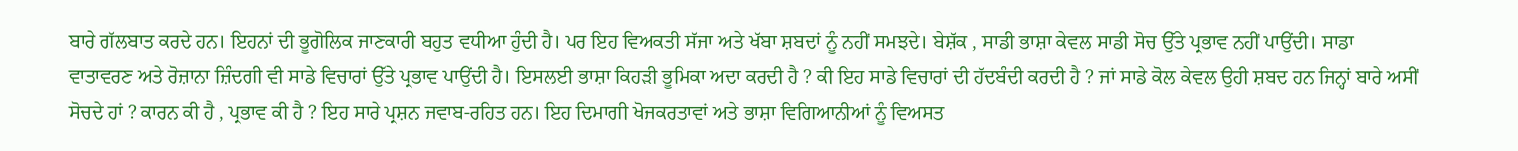ਬਾਰੇ ਗੱਲਬਾਤ ਕਰਦੇ ਹਨ। ਇਹਨਾਂ ਦੀ ਭੂਗੋਲਿਕ ਜਾਣਕਾਰੀ ਬਹੁਤ ਵਧੀਆ ਹੁੰਦੀ ਹੈ। ਪਰ ਇਹ ਵਿਅਕਤੀ ਸੱਜਾ ਅਤੇ ਖੱਬਾ ਸ਼ਬਦਾਂ ਨੂੰ ਨਹੀਂ ਸਮਝਦੇ। ਬੇਸ਼ੱਕ , ਸਾਡੀ ਭਾਸ਼ਾ ਕੇਵਲ ਸਾਡੀ ਸੋਚ ਉੱਤੇ ਪ੍ਰਭਾਵ ਨਹੀਂ ਪਾਉਂਦੀ। ਸਾਡਾ ਵਾਤਾਵਰਣ ਅਤੇ ਰੋਜ਼ਾਨਾ ਜ਼ਿੰਦਗੀ ਵੀ ਸਾਡੇ ਵਿਚਾਰਾਂ ਉੱਤੇ ਪ੍ਰਭਾਵ ਪਾਉਂਦੀ ਹੈ। ਇਸਲਈ ਭਾਸ਼ਾ ਕਿਹੜੀ ਭੂਮਿਕਾ ਅਦਾ ਕਰਦੀ ਹੈ ? ਕੀ ਇਹ ਸਾਡੇ ਵਿਚਾਰਾਂ ਦੀ ਹੱਦਬੰਦੀ ਕਰਦੀ ਹੈ ? ਜਾਂ ਸਾਡੇ ਕੋਲ ਕੇਵਲ ਉਹੀ ਸ਼ਬਦ ਹਨ ਜਿਨ੍ਹਾਂ ਬਾਰੇ ਅਸੀਂ ਸੋਚਦੇ ਹਾਂ ? ਕਾਰਨ ਕੀ ਹੈ , ਪ੍ਰਭਾਵ ਕੀ ਹੈ ? ਇਹ ਸਾਰੇ ਪ੍ਰਸ਼ਨ ਜਵਾਬ-ਰਹਿਤ ਹਨ। ਇਹ ਦਿਮਾਗੀ ਖੋਜਕਰਤਾਵਾਂ ਅਤੇ ਭਾਸ਼ਾ ਵਿਗਿਆਨੀਆਂ ਨੂੰ ਵਿਅਸਤ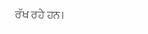ਰੱਖ ਰਹੇ ਹਨ।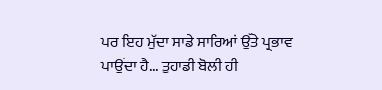ਪਰ ਇਹ ਮੁੱਦਾ ਸਾਡੇ ਸਾਰਿਆਂ ਉੱਤੇ ਪ੍ਰਭਾਵ ਪਾਉਂਦਾ ਹੈ... ਤੁਹਾਡੀ ਬੋਲੀ ਹੀ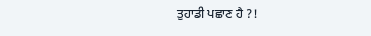ਤੁਹਾਡੀ ਪਛਾਣ ਹੈ ?!